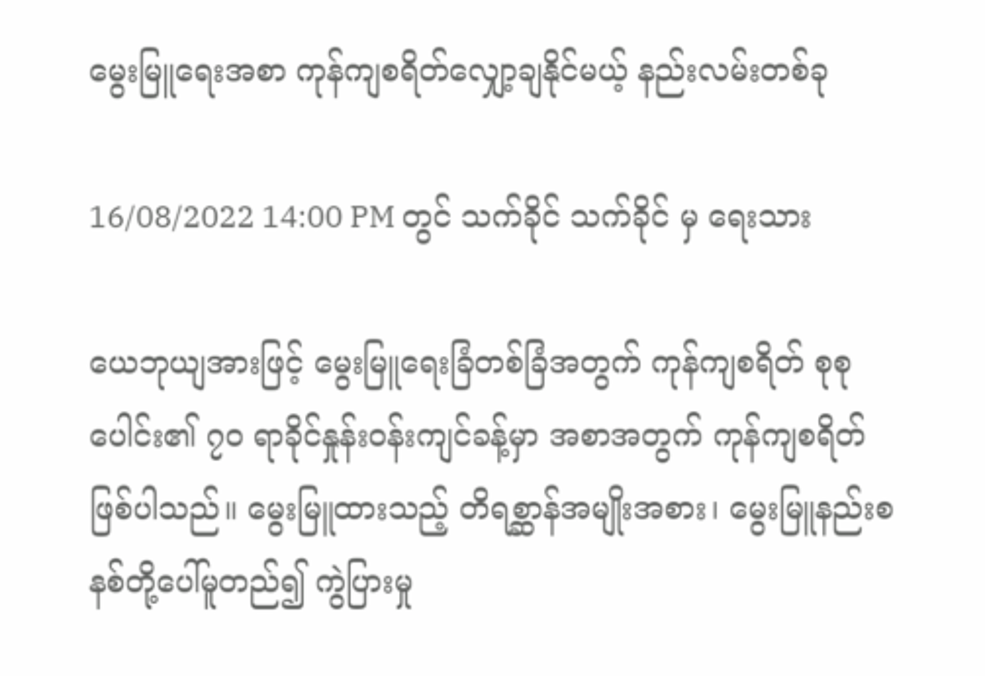မွေးမြူရေးအစာ ကုန်ကျစရိတ်လျှော့ချနိုင်မယ့် နည်းလမ်းတစ်ခု

16/08/2022 14:00 PM တွင် သက်ခိုင် သက်ခိုင် မှ ရေးသား

ယေဘုယျအားဖြင့် မွေးမြူရေးခြံတစ်ခြံအတွက် ကုန်ကျစရိတ် စုစုပေါင်း၏ ၇၀ ရာခိုင်နှုန်းဝန်းကျင်ခန့်မှာ အစာအတွက် ကုန်ကျစရိတ် ဖြစ်ပါသည်။ မွေးမြူထားသည့် တိရစ္ဆာန်အမျိုးအစား၊ မွေးမြူနည်းစနစ်တို့ပေါ်မူတည်၍ ကွဲပြားမှု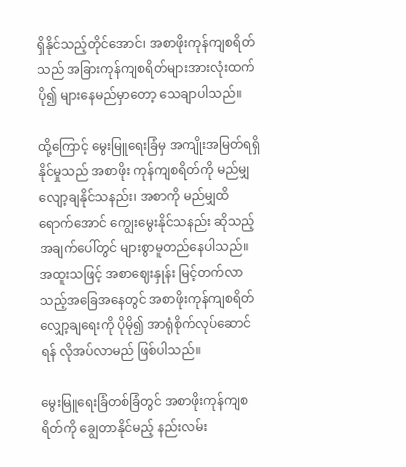ရှိနိုင်သည့်တိုင်အောင်၊ အစာဖိုးကုန်ကျစရိတ်သည် အခြားကုန်ကျစရိတ်များအားလုံးထက် ပို၍ များနေမည်မှာတော့ သေချာပါသည်။

ထို့ကြောင့် မွေးမြူရေးခြံမှ အကျိုးအမြတ်ရရှိနိုင်မှုသည် အစာဖိုး ကုန်ကျစရိတ်ကို မည်မျှ လျော့ချနိုင်သနည်း၊ အစာကို မည်မျှထိရောက်အောင် ကျွေးမွေးနိုင်သနည်း ဆိုသည့် အချက်ပေါ်တွင် များစွာမူတည်နေပါသည်။ အထူးသဖြင့် အစာဈေးနှုန်း မြင့်တက်လာသည့်အခြေအနေတွင် အစာဖိုးကုန်ကျစရိတ် လျှော့ချရေးကို ပိုမို၍ အာရုံစိုက်လုပ်ဆောင်ရန် လိုအပ်လာမည် ဖြစ်ပါသည်။

မွေးမြူရေးခြံတစ်ခြံတွင် အစာဖိုးကုန်ကျစရိတ်ကို ချွေတာနိုင်မည့် နည်းလမ်း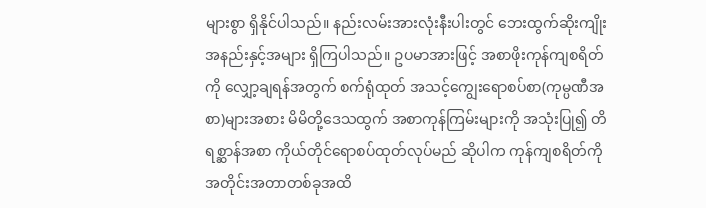များစွာ ရှိနိုင်ပါသည်။ နည်းလမ်းအားလုံးနီးပါးတွင် ဘေးထွက်ဆိုးကျိုး အနည်းနှင့်အများ ရှိကြပါသည်။ ဥပမာအားဖြင့် အစာဖိုးကုန်ကျစရိတ်ကို လျှော့ချရန်အတွက် စက်ရုံထုတ် အသင့်ကျွေးရောစပ်စာ(ကုမ္ပဏီအစာ)များအစား မိမိတို့ဒေသထွက် အစာကုန်ကြမ်းများကို အသုံးပြု၍ တိရစ္ဆာန်အစာ ကိုယ်တိုင်ရောစပ်ထုတ်လုပ်မည် ဆိုပါက ကုန်ကျစရိတ်ကို အတိုင်းအတာတစ်ခုအထိ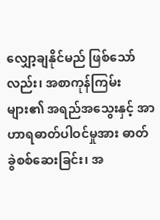လျှော့ချနိုင်မည် ဖြစ်သော်လည်း၊ အစာကုန်ကြမ်းများ၏ အရည်အသွေးနှင့် အာဟာရဓာတ်ပါဝင်မှုအား ဓာတ်ခွဲစစ်ဆေးခြင်း၊ အ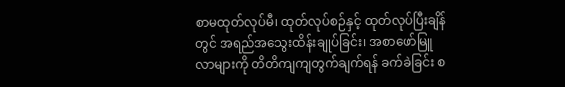စာမထုတ်လုပ်မီ၊ ထုတ်လုပ်စဉ်နှင့် ထုတ်လုပ်ပြီးချိန်တွင် အရည်အသွေးထိန်းချုပ်ခြင်း၊ အစာဖော်မြူလာများကို တိတိကျကျတွက်ချက်ရန် ခက်ခဲခြင်း စ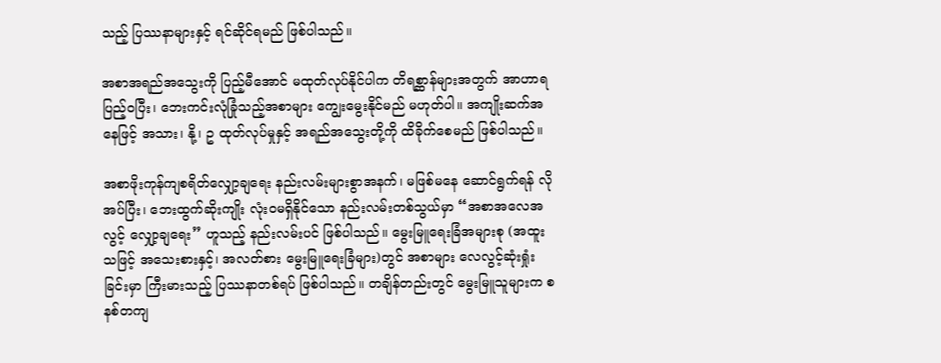သည့် ပြဿနာများနှင့် ရင်ဆိုင်ရမည် ဖြစ်ပါသည်။

အစာအရည်အသွေးကို ပြည့်မီအောင် မထုတ်လုပ်နိုင်ပါက တိရစ္ဆာန်များအတွက် အာဟာရပြည့်ဝပြီး၊ ဘေးကင်းလုံခြုံသည့်အစာများ ကျွေးမွေးနိုင်မည် မဟုတ်ပါ။ အကျိုးဆက်အနေဖြင့် အသား၊ နို့၊ ဥ ထုတ်လုပ်မှုနှင့် အရည်အသွေးတို့ကို ထိခိုက်စေမည် ဖြစ်ပါသည်။

အစာဖိုးကုန်ကျစရိတ်လျှော့ချရေး နည်းလမ်းများစွာအနက်၊ မဖြစ်မနေ ဆောင်ရွက်ရန် လိုအပ်ပြီး၊ ဘေးထွက်ဆိုးကျိုး လုံးဝမရှိနိုင်သော နည်းလမ်းတစ်သွယ်မှာ “အစာအလေအလွင့် လျှော့ချရေး” ဟူသည့် နည်းလမ်းပင် ဖြစ်ပါသည်။ မွေးမြူရေးခြံအများစု (အထူးသဖြင့် အသေးစားနှင့်၊ အလတ်စား မွေးမြူရေးခြံများ)တွင် အစာများ လေလွင့်ဆုံးရှုံးခြင်းမှာ ကြီးမားသည့် ပြဿနာတစ်ရပ် ဖြစ်ပါသည်။ တချိန်တည်းတွင် မွေးမြူသူများက စနစ်တကျ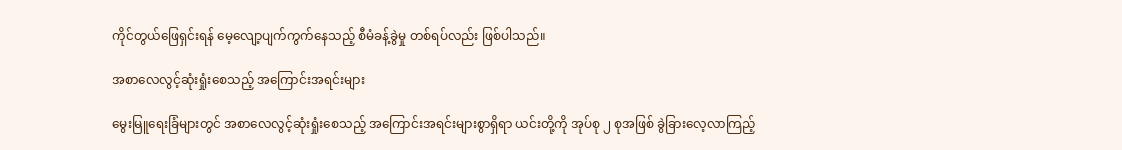ကိုင်တွယ်ဖြေရှင်းရန် မေ့လျော့ပျက်ကွက်နေသည့် စီမံခန့်ခွဲမှု တစ်ရပ်လည်း ဖြစ်ပါသည်။

အစာလေလွင့်ဆုံးရှုံးစေသည့် အကြောင်းအရင်းများ

မွေးမြူရေးခြံများတွင် အစာလေလွင့်ဆုံးရှုံးစေသည့် အကြောင်းအရင်းများစွာရှိရာ ယင်းတို့ကို အုပ်စု ၂ စုအဖြစ် ခွဲခြားလေ့လာကြည့်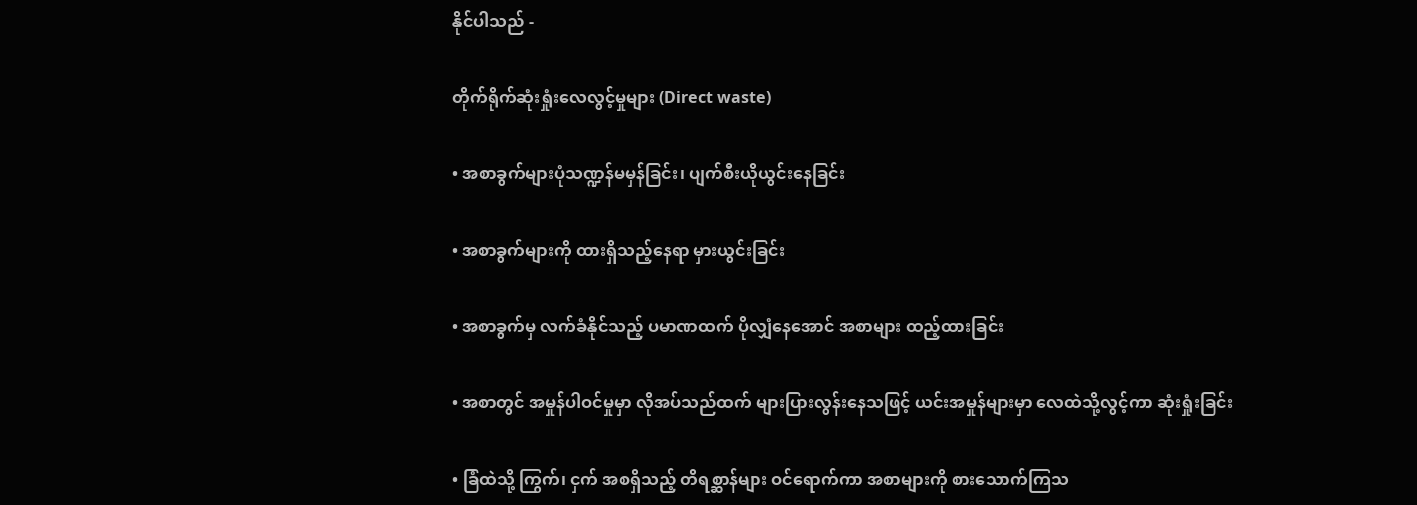နိုင်ပါသည် -

တိုက်ရိုက်ဆုံးရှုံးလေလွင့်မှုများ (Direct waste)

• အစာခွက်များပုံသဏ္ဍန်မမှန်ခြင်း၊ ပျက်စီးယိုယွင်းနေခြင်း

• အစာခွက်များကို ထားရှိသည့်နေရာ မှားယွင်းခြင်း

• အစာခွက်မှ လက်ခံနိုင်သည့် ပမာဏထက် ပိုလျှံနေအောင် အစာများ ထည့်ထားခြင်း

• အစာတွင် အမှုန်ပါဝင်မှုမှာ လိုအပ်သည်ထက် များပြားလွန်းနေသဖြင့် ယင်းအမှုန်များမှာ လေထဲသို့လွင့်ကာ ဆုံးရှုံးခြင်း

• ခြံထဲသို့ ကြွက်၊ ငှက် အစရှိသည့် တိရစ္ဆာန်များ ဝင်ရောက်ကာ အစာများကို စားသောက်ကြသ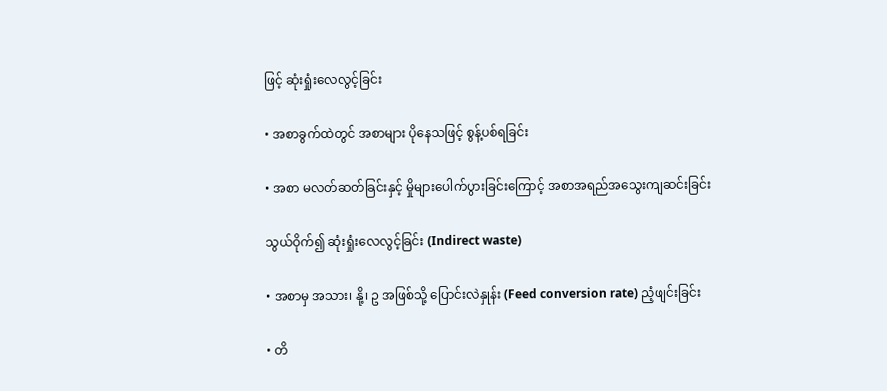ဖြင့် ဆုံးရှုံးလေလွင့်ခြင်း

• အစာခွက်ထဲတွင် အစာများ ပိုနေသဖြင့် စွန့်ပစ်ရခြင်း

• အစာ မလတ်ဆတ်ခြင်းနှင့် မှိုများပေါက်ပွားခြင်းကြောင့် အစာအရည်အသွေးကျဆင်းခြင်း

သွယ်ဝိုက်၍ ဆုံးရှုံးလေလွင့်ခြင်း (Indirect waste)

• အစာမှ အသား၊ နို့၊ ဥ အဖြစ်သို့ ပြောင်းလဲနှုန်း (Feed conversion rate) ညံ့ဖျင်းခြင်း

• တိ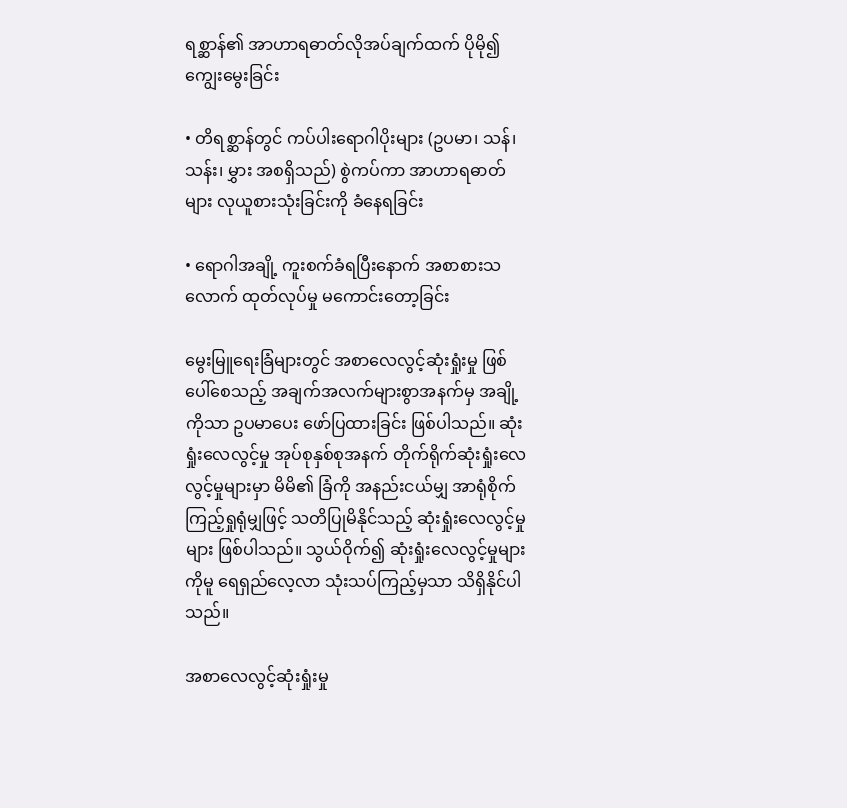ရစ္ဆာန်၏ အာဟာရဓာတ်လိုအပ်ချက်ထက် ပိုမို၍ ကျွေးမွေးခြင်း

• တိရစ္ဆာန်တွင် ကပ်ပါးရောဂါပိုးများ (ဥပမာ၊ သန်၊ သန်း၊ မွှား အစရှိသည်) စွဲကပ်ကာ အာဟာရဓာတ်များ လုယူစားသုံးခြင်းကို ခံနေရခြင်း

• ရောဂါအချို့ ကူးစက်ခံရပြီးနောက် အစာစားသလောက် ထုတ်လုပ်မှု မကောင်းတော့ခြင်း

မွေးမြူရေးခြံများတွင် အစာလေလွင့်ဆုံးရှုံးမှု ဖြစ်ပေါ်စေသည့် အချက်အလက်များစွာအနက်မှ အချို့ကိုသာ ဥပမာပေး ဖော်ပြထားခြင်း ဖြစ်ပါသည်။ ဆုံးရှုံးလေလွင့်မှု အုပ်စုနှစ်စုအနက် တိုက်ရိုက်ဆုံးရှုံးလေလွင့်မှုများမှာ မိမိ၏ ခြံကို အနည်းငယ်မျှ အာရုံစိုက်ကြည့်ရှုရုံမျှဖြင့် သတိပြုမိနိုင်သည့် ဆုံးရှုံးလေလွင့်မှုများ ဖြစ်ပါသည်။ သွယ်ဝိုက်၍ ဆုံးရှုံးလေလွင့်မှုများကိုမူ ရေရှည်လေ့လာ သုံးသပ်ကြည့်မှသာ သိရှိနိုင်ပါသည်။

အစာလေလွင့်ဆုံးရှုံးမှု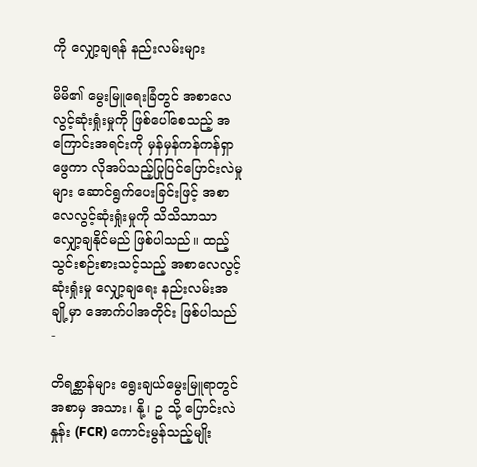ကို လျှော့ချရန် နည်းလမ်းများ

မိမိ၏ မွေးမြူရေးခြံတွင် အစာလေလွင့်ဆုံးရှုံးမှုကို ဖြစ်ပေါ်စေသည့် အကြောင်းအရင်းကို မှန်မှန်ကန်ကန်ရှာဖွေကာ လိုအပ်သည့်ပြုပြင်ပြောင်းလဲမှုများ ဆောင်ရွက်ပေးခြင်းဖြင့် အစာလေလွင့်ဆုံးရှုံးမှုကို သိသိသာသာ လျှော့ချနိုင်မည် ဖြစ်ပါသည်။ ထည့်သွင်းစဉ်းစားသင့်သည့် အစာလေလွင့်ဆုံးရှုံးမှု လျှော့ချရေး နည်းလမ်းအချို့မှာ အောက်ပါအတိုင်း ဖြစ်ပါသည် -

တိရစ္ဆာန်များ ရွေးချယ်မွေးမြူရာတွင် အစာမှ အသား၊ နို့၊ ဥ သို့ ပြောင်းလဲနှုန်း (FCR) ကောင်းမွန်သည့်မျိုး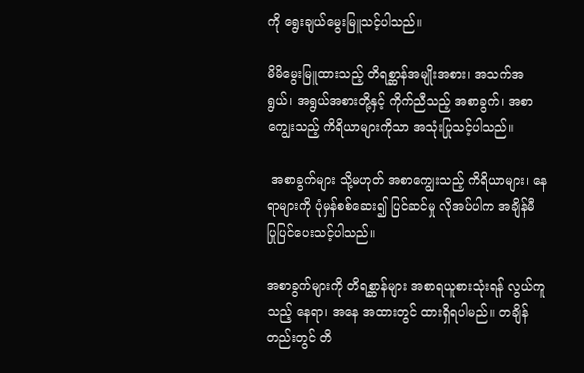ကို ရွေးချယ်မွေးမြူသင့်ပါသည်။

မိမိမွေးမြူထားသည့် တိရစ္ဆာန်အမျိုးအစား၊ အသက်အရွယ်၊ အရွယ်အစားတို့နှင့် ကိုက်ညီသည့် အစာခွက်၊ အစာကျွေးသည့် ကိရိယာများကိုသာ အသုံးပြုသင့်ပါသည်။

 အစာခွက်များ သို့မဟုတ် အစာကျွေးသည့် ကိရိယာများ၊ နေရာများကို ပုံမှန်စစ်ဆေး၍ ပြင်ဆင်မှု လိုအပ်ပါက အချိန်မီ ပြုပြင်ပေးသင့်ပါသည်။

အစာခွက်များကို တိရစ္ဆာန်များ အစာရယူစားသုံးရန် လွယ်ကူသည့် နေရာ၊ အနေ အထားတွင် ထားရှိရပါမည်။ တချိန်တည်းတွင် တိ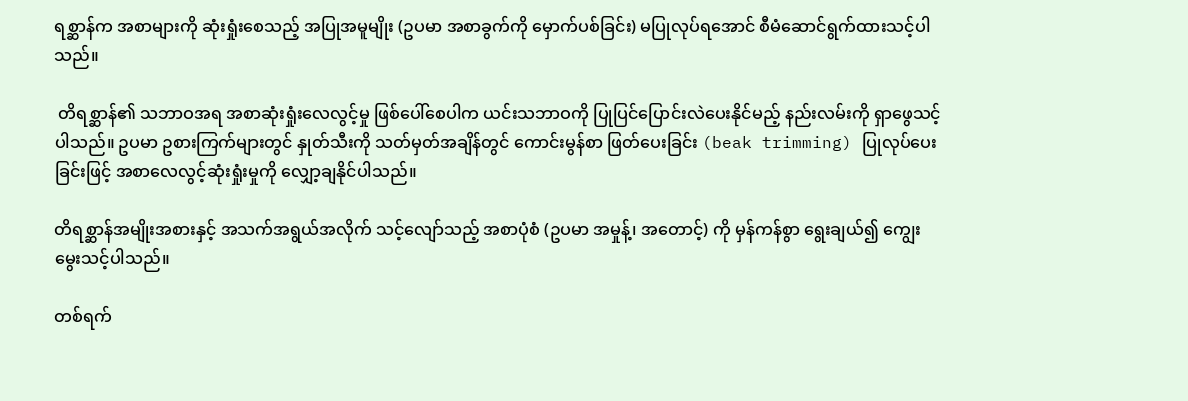ရစ္ဆာန်က အစာများကို ဆုံးရှုံးစေသည့် အပြုအမူမျိုး (ဥပမာ အစာခွက်ကို မှောက်ပစ်ခြင်း) မပြုလုပ်ရအောင် စီမံဆောင်ရွက်ထားသင့်ပါသည်။

 တိရစ္ဆာန်၏ သဘာဝအရ အစာဆုံးရှုံးလေလွင့်မှု ဖြစ်ပေါ်စေပါက ယင်းသဘာဝကို ပြုပြင်ပြောင်းလဲပေးနိုင်မည့် နည်းလမ်းကို ရှာဖွေသင့်ပါသည်။ ဥပမာ ဥစားကြက်များတွင် နှုတ်သီးကို သတ်မှတ်အချိန်တွင် ကောင်းမွန်စာ ဖြတ်ပေးခြင်း (beak trimming) ပြုလုပ်ပေးခြင်းဖြင့် အစာလေလွင့်ဆုံးရှုံးမှုကို လျှော့ချနိုင်ပါသည်။

တိရစ္ဆာန်အမျိုးအစားနှင့် အသက်အရွယ်အလိုက် သင့်လျော်သည့် အစာပုံစံ (ဥပမာ အမှုန့်၊ အတောင့်) ကို မှန်ကန်စွာ ရွေးချယ်၍ ကျွေးမွေးသင့်ပါသည်။

တစ်ရက်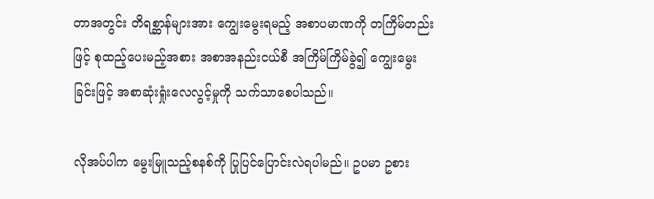တာအတွင်း တိရစ္ဆာန်များအား ကျွေးမွေးရမည့် အစာပမာဏကို တကြိမ်တည်းဖြင့် စုထည့်ပေးမည့်အစား အစာအနည်းငယ်စီ အကြိမ်ကြိမ်ခွဲ၍ ကျွေးမွေးခြင်းဖြင့် အစာဆုံးရှုံးလေလွင့်မှုကို သက်သာစေပါသည်။

လိုအပ်ပါက မွေးမြူသည့်စနစ်ကို ပြုပြင်ပြောင်းလဲရပါမည်။ ဥပမာ ဥစား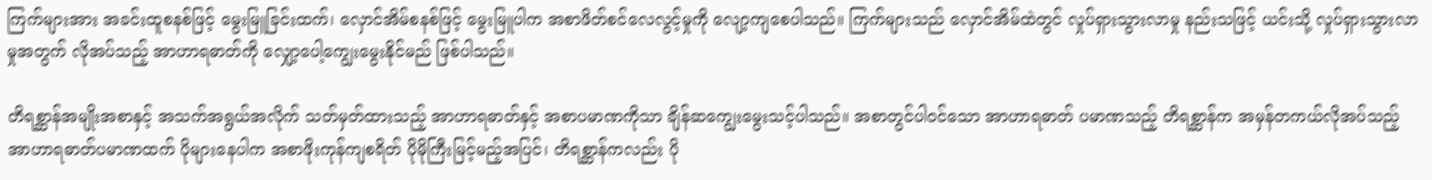ကြက်များအား အခင်းထူစနစ်ဖြင့် မွေးမြူခြင်းထက်၊ လှောင်အိမ်စနစ်ဖြင့် မွေးမြူပါက အစာဖိတ်စင်လေလွင့်မှုကို လျော့ကျစေပါသည်။ ကြက်များသည် လှောင်အိမ်ထဲတွင် လှုပ်ရှားသွားလာမှု နည်းသဖြင့် ယင်းသို့ လှုပ်ရှားသွားလာမှုအတွက် လိုအပ်သည့် အာဟာရဓာတ်ကို လျှော့ပေါ့ကျွေးမွေးနိုင်မည် ဖြစ်ပါသည်။

တိရစ္ဆာန်အမျိုးအစာနှင့် အသက်အရွယ်အလိုက် သတ်မှတ်ထားသည့် အာဟာရဓာတ်နှင့် အစာပမာဏကိုသာ ချိန်ဆကျွေးမွေးသင့်ပါသည်။ အစာတွင်ပါဝင်သော အာဟာရဓာတ် ပမာဏသည့် တိရစ္ဆာန်က အမှန်တကယ်လိုအပ်သည့် အာဟာရဓာတ်ပမာဏထက် ပိုများနေပါက အစာဖိုးကုန်ကျစရိတ် ပိုမိုကြီးမြင့်မည့်အပြင်၊ တိရစ္ဆာန်ကလည်း ပို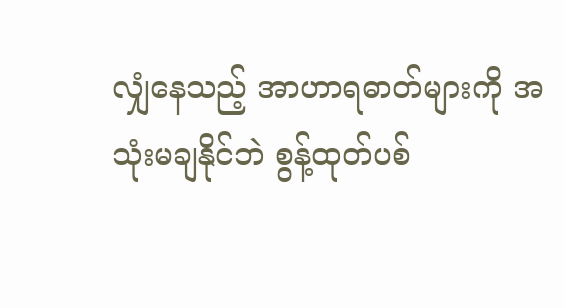လျှံနေသည့် အာဟာရဓာတ်များကို အသုံးမချနိုင်ဘဲ စွန့်ထုတ်ပစ်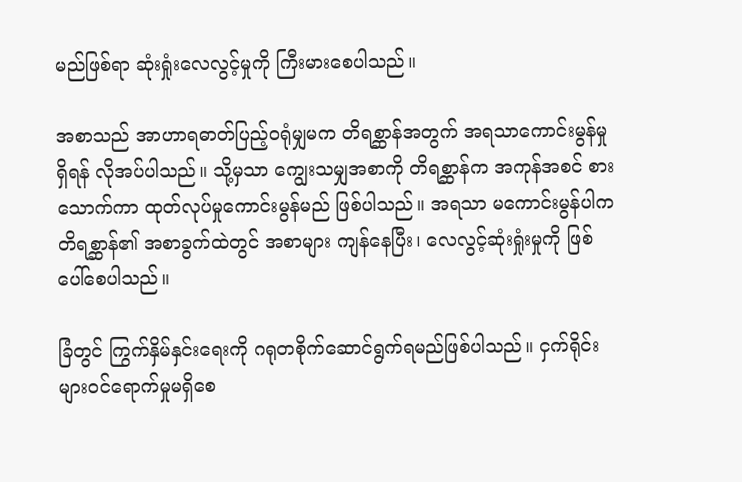မည်ဖြစ်ရာ ဆုံးရှုံးလေလွင့်မှုကို ကြီးမားစေပါသည်။

အစာသည် အာဟာရဓာတ်ပြည့်ဝရုံမျှမက တိရစ္ဆာန်အတွက် အရသာကောင်းမွန်မှု ရှိရန် လိုအပ်ပါသည်။ သို့မှသာ ကျွေးသမျှအစာကို တိရစ္ဆာန်က အကုန်အစင် စားသောက်ကာ ထုတ်လုပ်မှုကောင်းမွန်မည် ဖြစ်ပါသည်။ အရသာ မကောင်းမွန်ပါက တိရစ္ဆာန်၏ အစာခွက်ထဲတွင် အစာများ ကျန်နေပြီး၊ လေလွင့်ဆုံးရှုံးမှုကို ဖြစ်ပေါ်စေပါသည်။

ခြံတွင် ကြွက်နှိမ်နှင်းရေးကို ဂရုတစိုက်ဆောင်ရွက်ရမည်ဖြစ်ပါသည်။ ငှက်ရိုင်းများဝင်ရောက်မှုမရှိစေ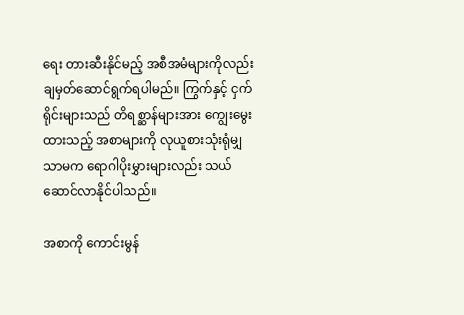ရေး တားဆီးနိုင်မည့် အစီအမံများကိုလည်း ချမှတ်ဆောင်ရွက်ရပါမည်။ ကြွက်နှင့် ငှက်ရိုင်းများသည် တိရစ္ဆာန်များအား ကျွေးမွေးထားသည့် အစာများကို လုယူစားသုံးရုံမျှသာမက ရောဂါပိုးမွှားများလည်း သယ်ဆောင်လာနိုင်ပါသည်။

အစာကို ကောင်းမွန်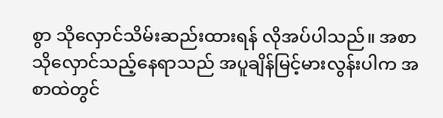စွာ သိုလှောင်သိမ်းဆည်းထားရန် လိုအပ်ပါသည်။ အစာသိုလှောင်သည့်နေရာသည် အပူချိန်မြင့်မားလွန်းပါက အစာထဲတွင်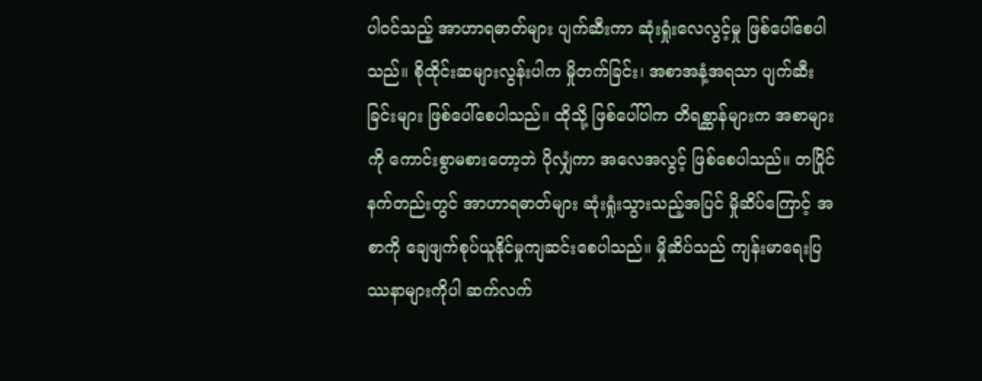ပါဝင်သည့် အာဟာရဓာတ်များ ပျက်ဆီးကာ ဆုံးရှုံးလေလွင့်မှု ဖြစ်ပေါ်စေပါသည်။ စိုထိုင်းဆများလွန်းပါက မှိုတက်ခြင်း၊ အစာအနံ့အရသာ ပျက်ဆီးခြင်းများ ဖြစ်ပေါ်စေပါသည်။ ထိုသို့ ဖြစ်ပေါ်ပါက တိရစ္ဆာန်များက အစာများကို ကောင်းစွာမစားတော့ဘဲ ပိုလျှံကာ အလေအလွင့် ဖြစ်စေပါသည်။ တပြိုင်နက်တည်းတွင် အာဟာရဓာတ်များ ဆုံးရှုံးသွားသည့်အပြင် မှိုဆိပ်ကြောင့် အစာကို ချေဖျက်စုပ်ယူနိုင်မှုကျဆင်းစေပါသည်။ မှိုဆိပ်သည် ကျန်းမာရေးပြဿနာများကိုပါ ဆက်လက်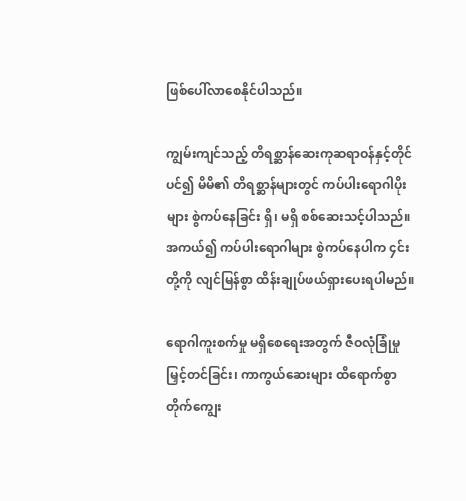ဖြစ်ပေါ်လာစေနိုင်ပါသည်။

ကျွမ်းကျင်သည့် တိရစ္ဆာန်ဆေးကုဆရာဝန်နှင့်တိုင်ပင်၍ မိမိ၏ တိရစ္ဆာန်များတွင် ကပ်ပါးရောဂါပိုးများ စွဲကပ်နေခြင်း ရှိ၊ မရှိ စစ်ဆေးသင့်ပါသည်။ အကယ်၍ ကပ်ပါးရောဂါများ စွဲကပ်နေပါက ၄င်းတို့ကို လျင်မြန်စွာ ထိန်းချုပ်ဖယ်ရှားပေးရပါမည်။

ရောဂါကူးစက်မှု မရှိစေရေးအတွက် ဇီဝလုံခြုံမှုမြှင့်တင်ခြင်း၊ ကာကွယ်ဆေးများ ထိရောက်စွာ တိုက်ကျွေး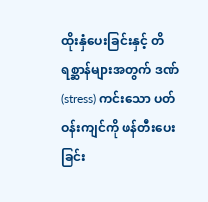ထိုးနှံပေးခြင်းနှင့် တိရစ္ဆာန်များအတွက် ဒဏ် (stress) ကင်းသော ပတ်ဝန်းကျင်ကို ဖန်တီးပေးခြင်း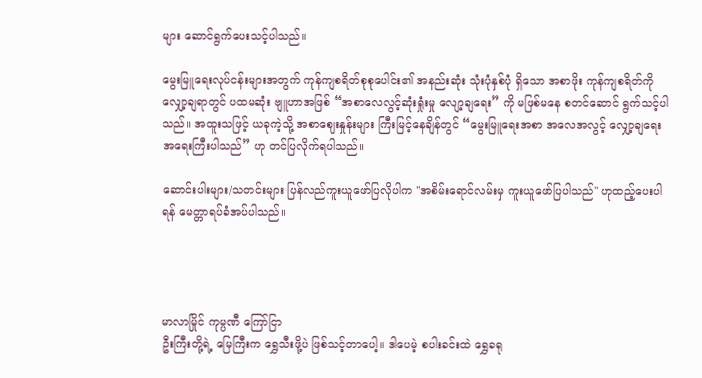များ ဆောင်ရွက်ပေးသင့်ပါသည်။

မွေးမြူရေးလုပ်ငန်းများအတွက် ကုန်ကျစရိတ်စုစုပေါင်း၏ အနည်းဆုံး သုံးပုံနှစ်ပုံ ရှိသော အစာဖိုး ကုန်ကျစရိတ်ကို လျှော့ချရာတွင် ပထမဆုံး ဗျူဟာအဖြစ် “အစာလေလွင့်ဆုံးရှုံးမှု လျော့ချရေး” ကို မဖြစ်မနေ စတင်ဆောင် ရွက်သင့်ပါသည်။ အထူးသဖြင့် ယခုကဲ့သို့ အစာဈေးနှုန်းများ ကြီးမြင့်နေချိန်တွင် “မွေးမြူရေးအစာ အလေအလွင့် လျှော့ချရေး အရေးကြီးပါသည်” ဟု တင်ပြလိုက်ရပါသည်။

ဆောင်းပါးများ/သတင်းများ ပြန်လည်ကူးယူဖော်ပြလိုပါက "အစိမ်းရောင်လမ်းမှ ကူးယူဖော်ပြပါသည်" ဟုထည့်ပေးပါရန် မေတ္တာရပ်ခံအပ်ပါသည်။




မာလာမြိုင် ကုမ္ပဏီ ကြော်ငြာ
ဦးကြီးတို့ရဲ့ မြေကြီးက ရွှေသီးဖို့ပဲ ဖြစ်သင့်တာပေါ့။ ဒါပေမဲ့ စပါးခင်းထဲ ရွှေခရု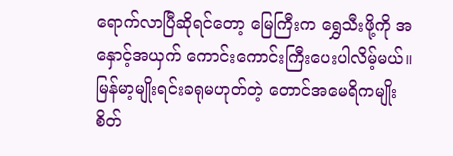ရောက်လာပြီဆိုရင်တော့ မြေကြီးက ရွှေသီးဖို့ကို အနှောင့်အယှက် ကောင်းကောင်းကြီးပေးပါလိမ့်မယ်။ မြန်မာ့မျိုးရင်းခရုမဟုတ်တဲ့ တောင်အမေရိကမျိုးစိတ်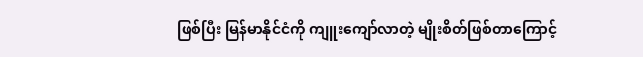ဖြစ်ပြီး မြန်မာနိုင်ငံကို ကျူးကျော်လာတဲ့ မျိုးစိတ်ဖြစ်တာကြောင့်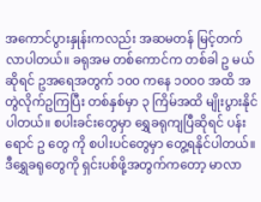အကောင်ပွားနှုန်းကလည်း အဆမတန် မြင့်တက်လာပါတယ်။ ခရုအမ တစ်ကောင်က တစ်ခါ ဥ မယ်ဆိုရင် ဥအရေအတွက် ၁၀၀ ကနေ ၁၀၀၀ အထိ အတွဲလိုက်ဥကြပြီး တစ်နှစ်မှာ ၃ ကြိမ်အထိ မျိုးပွားနိုင်ပါတယ်။ စပါးခင်းတွေမှာ ရွှေခရုကျပြီဆိုရင် ပန်းရောင် ဥ တွေ ကို စပါးပင်တွေမှာ တွေ့ရနိုင်ပါတယ်။ ဒီရွှေခရုတွေကို ရှင်းပစ်ဖို့အတွက်ကတော့ မာလာ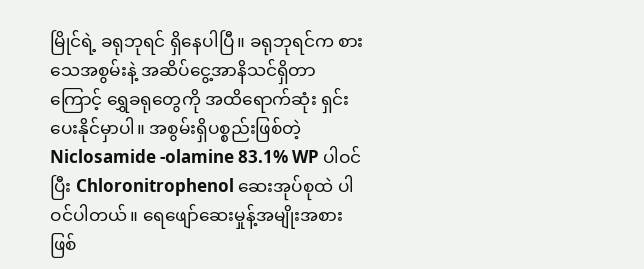မြိုင်ရဲ့ ခရုဘုရင် ရှိနေပါပြီ။ ခရုဘုရင်က စားသေအစွမ်းနဲ့ အဆိပ်ငွေ့အာနိသင်ရှိတာကြောင့် ရွှေခရုတွေကို အထိရောက်ဆုံး ရှင်းပေးနိုင်မှာပါ။ အစွမ်းရှိပစ္စည်းဖြစ်တဲ့ Niclosamide -olamine 83.1% WP ပါဝင်ပြီး Chloronitrophenol ဆေးအုပ်စုထဲ ပါဝင်ပါတယ်။ ရေဖျော်ဆေးမှုန့်အမျိုးအစားဖြစ်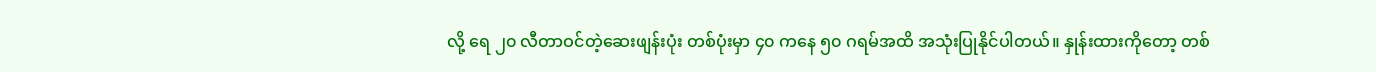လို့ ရေ ၂၀ လီတာဝင်တဲ့ဆေးဖျန်းပုံး တစ်ပုံးမှာ ၄၀ ကနေ ၅၀ ဂရမ်အထိ အသုံးပြုနိုင်ပါတယ်။ နှုန်းထားကိုတော့ တစ်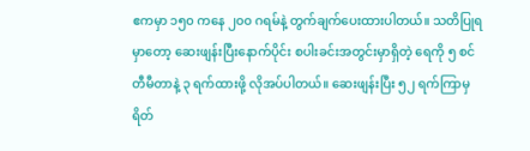ဧကမှာ ၁၅၀ ကနေ ၂၀၀ ဂရမ်နဲ့ တွက်ချက်ပေးထားပါတယ်။ သတိပြုရမှာတော့ ဆေးဖျန်းပြီးနောက်ပိုင်း စပါးခင်းအတွင်းမှာရှိတဲ့ ရေကို ၅ စင်တီမီတာနဲ့ ၃ ရက်ထားဖို့ လိုအပ်ပါတယ်။ ဆေးဖျန်းပြီး ၅၂ ရက်ကြာမှ ရိတ်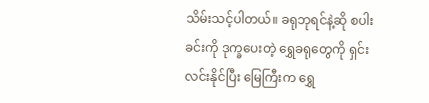သိမ်းသင့်ပါတယ်။ ခရုဘုရင်နဲ့ဆို စပါးခင်းကို ဒုက္ခပေးတဲ့ ရွှေခရုတွေကို ရှင်းလင်းနိုင်ပြီး မြေကြီးက ရွှေ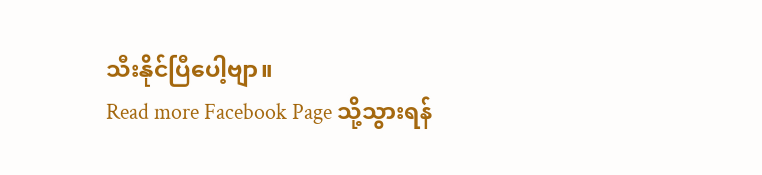သီးနိုင်ပြီပေါ့ဗျာ။
Read more Facebook Page သို့သွားရန်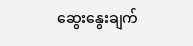ဆွေးနွေးချက်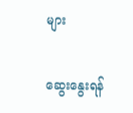များ

ဆွေးနွေးရန်